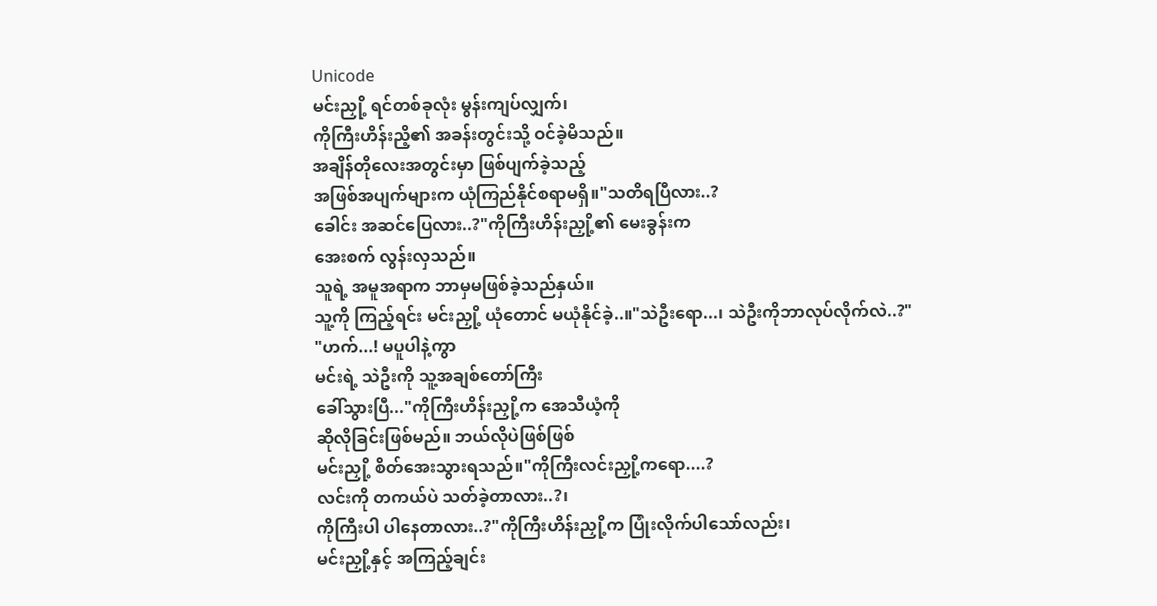Unicode
မင်းညှို့ ရင်တစ်ခုလုံး မွန်းကျပ်လျှက်၊
ကိုကြီးဟိန်းညိ့၏ အခန်းတွင်းသို့ ဝင်ခဲ့မိသည်။
အချိန်တိုလေးအတွင်းမှာ ဖြစ်ပျက်ခဲ့သည့်
အဖြစ်အပျက်များက ယုံကြည်နိုင်စရာမရှိ။"သတိရပြီလား..?
ခေါင်း အဆင်ပြေလား..?"ကိုကြီးဟိန်းညှို့၏ မေးခွန်းက
အေးစက် လွန်းလှသည်။
သူရဲ့ အမူအရာက ဘာမှမဖြစ်ခဲ့သည်နှယ်။
သူ့ကို ကြည့်ရင်း မင်းညှို့ ယုံတောင် မယုံနိုင်ခဲ့..။"သဲဦးရော...၊ သဲဦးကိုဘာလုပ်လိုက်လဲ..?"
"ဟက်...! မပူပါနဲ့ကွာ
မင်းရဲ့ သဲဦးကို သူ့အချစ်တော်ကြီး
ခေါ်သွားပြီ..."ကိုကြီးဟိန်းညှို့က အေသီယံ့ကို
ဆိုလိုခြင်းဖြစ်မည်။ ဘယ်လိုပဲဖြစ်ဖြစ်
မင်းညှို့ စိတ်အေးသွားရသည်။"ကိုကြီးလင်းညှို့ကရော....?
လင်းကို တကယ်ပဲ သတ်ခဲ့တာလား..?၊
ကိုကြီးပါ ပါနေတာလား..?"ကိုကြီးဟိန်းညှို့က ပြုံးလိုက်ပါသော်လည်း၊
မင်းညှို့နှင့် အကြည့်ချင်း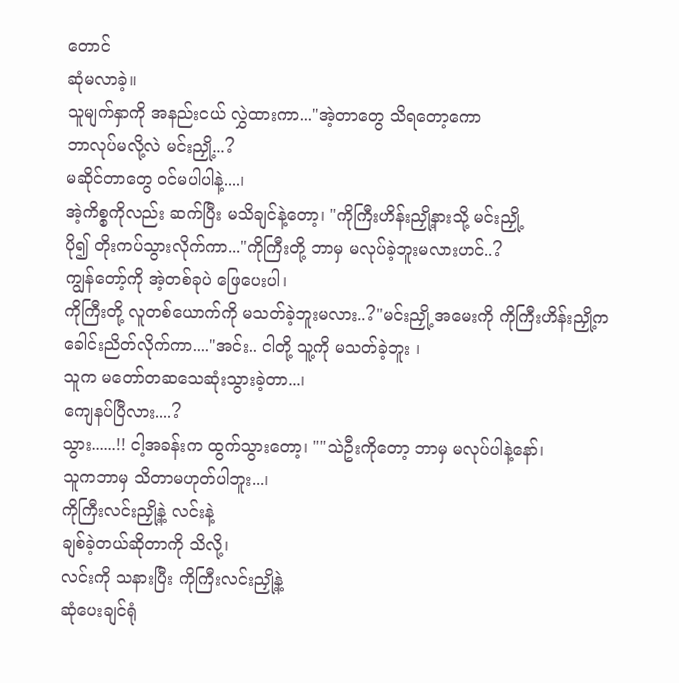တောင်
ဆုံမလာခဲ့။
သူမျက်နှာကို အနည်းငယ် လွှဲထားကာ..."အဲ့တာတွေ သိရတော့ကော
ဘာလုပ်မလို့လဲ မင်းညှို့...?
မဆိုင်တာတွေ ဝင်မပါပါနဲ့....၊
အဲ့ကိစ္စကိုလည်း ဆက်ပြီး မသိချင်နဲ့တော့၊ "ကိုကြီးဟိန်းညှို့နားသို့ မင်းညှို့
ပို၍ တိုးကပ်သွားလိုက်ကာ..."ကိုကြီးတို့ ဘာမှ မလုပ်ခဲ့ဘူးမလားဟင်..?
ကျွန်တော့်ကို အဲ့တစ်ခုပဲ ဖြေပေးပါ၊
ကိုကြီးတို့ လူတစ်ယောက်ကို မသတ်ခဲ့ဘူးမလား..?"မင်းညှို့ အမေးကို ကိုကြီးဟိန်းညှို့က
ခေါင်းညိတ်လိုက်ကာ...."အင်း.. ငါတို့ သူ့ကို မသတ်ခဲ့ဘူး ၊
သူက မတော်တဆသေဆုံးသွားခဲ့တာ...၊
ကျေနပ်ပြီလား....?
သွား......!! ငါ့အခန်းက ထွက်သွားတော့၊ ""သဲဦးကိုတော့ ဘာမှ မလုပ်ပါနဲ့နော်၊
သူကဘာမှ သိတာမဟုတ်ပါဘူး...၊
ကိုကြီးလင်းညှို့နဲ့ လင်းနဲ့
ချစ်ခဲ့တယ်ဆိုတာကို သိလို့၊
လင်းကို သနားပြီး ကိုကြီးလင်းညှို့နဲ့
ဆုံပေးချင်ရုံ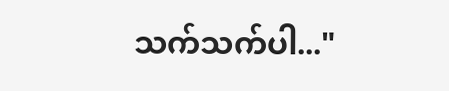သက်သက်ပါ..."